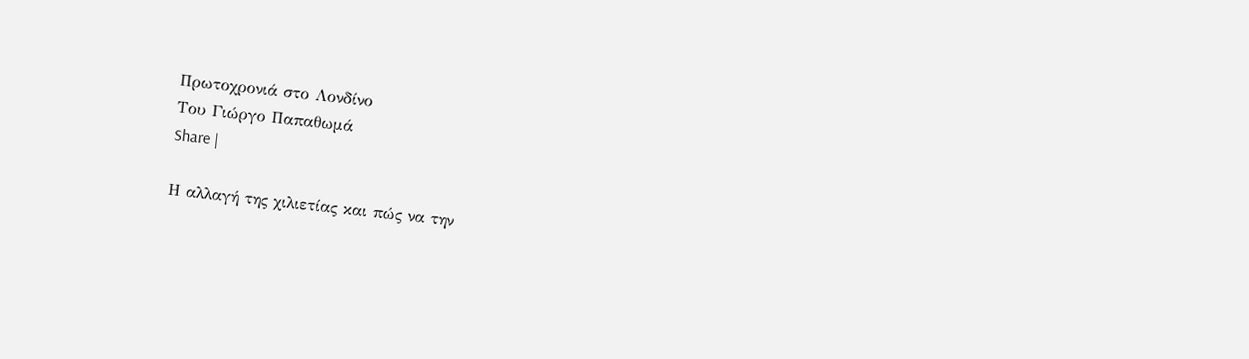Πρωτοχρονιά στο Λονδίνο
Του Γιώργο Παπαθωμά
Share |

Η αλλαγή της χιλιετίας και πώς να την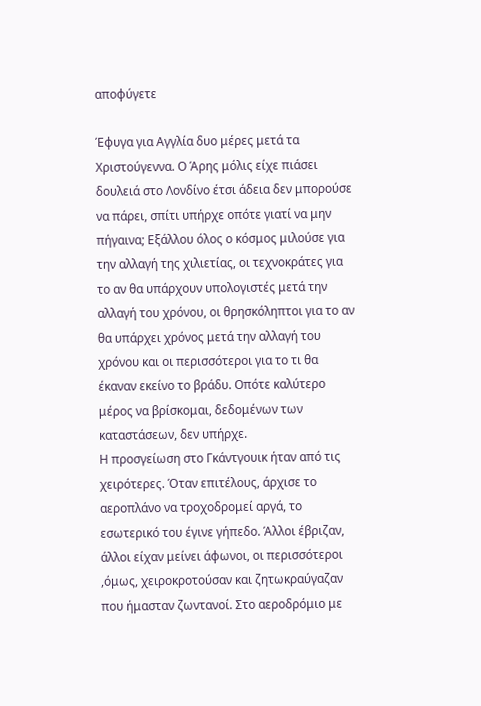αποφύγετε

Έφυγα για Αγγλία δυο μέρες μετά τα Χριστούγεννα. Ο Άρης μόλις είχε πιάσει δουλειά στο Λονδίνο έτσι άδεια δεν μπορούσε να πάρει, σπίτι υπήρχε οπότε γιατί να μην πήγαινα; Εξάλλου όλος ο κόσμος μιλούσε για την αλλαγή της χιλιετίας, οι τεχνοκράτες για το αν θα υπάρχουν υπολογιστές μετά την αλλαγή του χρόνου, οι θρησκόληπτοι για το αν θα υπάρχει χρόνος μετά την αλλαγή του χρόνου και οι περισσότεροι για το τι θα έκαναν εκείνο το βράδυ. Οπότε καλύτερο μέρος να βρίσκομαι, δεδομένων των καταστάσεων, δεν υπήρχε.
Η προσγείωση στο Γκάντγουικ ήταν από τις χειρότερες. Όταν επιτέλους, άρχισε το αεροπλάνο να τροχοδρομεί αργά, το εσωτερικό του έγινε γήπεδο. Άλλοι έβριζαν, άλλοι είχαν μείνει άφωνοι, οι περισσότεροι ,όμως, χειροκροτούσαν και ζητωκραύγαζαν που ήμασταν ζωντανοί. Στο αεροδρόμιο με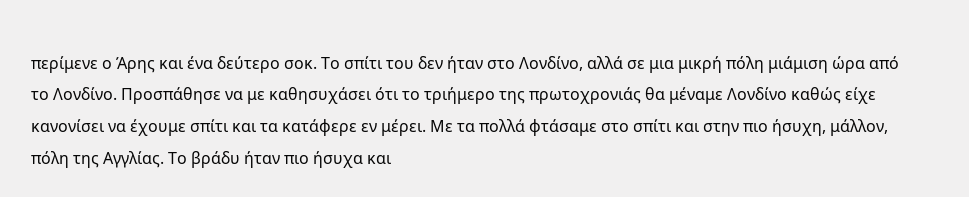περίμενε ο Άρης και ένα δεύτερο σοκ. Το σπίτι του δεν ήταν στο Λονδίνο, αλλά σε μια μικρή πόλη μιάμιση ώρα από το Λονδίνο. Προσπάθησε να με καθησυχάσει ότι το τριήμερο της πρωτοχρονιάς θα μέναμε Λονδίνο καθώς είχε κανονίσει να έχουμε σπίτι και τα κατάφερε εν μέρει. Με τα πολλά φτάσαμε στο σπίτι και στην πιο ήσυχη, μάλλον, πόλη της Αγγλίας. Το βράδυ ήταν πιο ήσυχα και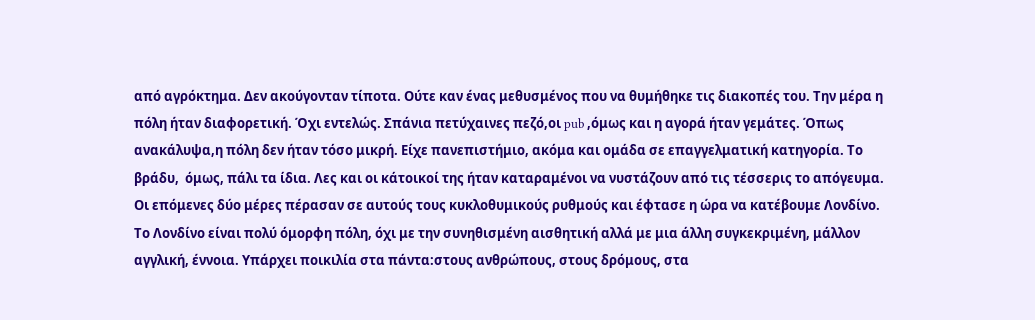από αγρόκτημα. Δεν ακούγονταν τίποτα. Ούτε καν ένας μεθυσμένος που να θυμήθηκε τις διακοπές του. Την μέρα η πόλη ήταν διαφορετική. Όχι εντελώς. Σπάνια πετύχαινες πεζό,οι pub ,όμως και η αγορά ήταν γεμάτες. Όπως ανακάλυψα,η πόλη δεν ήταν τόσο μικρή. Είχε πανεπιστήμιο, ακόμα και ομάδα σε επαγγελματική κατηγορία. Το βράδυ,  όμως, πάλι τα ίδια. Λες και οι κάτοικοί της ήταν καταραμένοι να νυστάζουν από τις τέσσερις το απόγευμα.
Οι επόμενες δύο μέρες πέρασαν σε αυτούς τους κυκλοθυμικούς ρυθμούς και έφτασε η ώρα να κατέβουμε Λονδίνο. Το Λονδίνο είναι πολύ όμορφη πόλη, όχι με την συνηθισμένη αισθητική αλλά με μια άλλη συγκεκριμένη, μάλλον αγγλική, έννοια. Υπάρχει ποικιλία στα πάντα:στους ανθρώπους, στους δρόμους, στα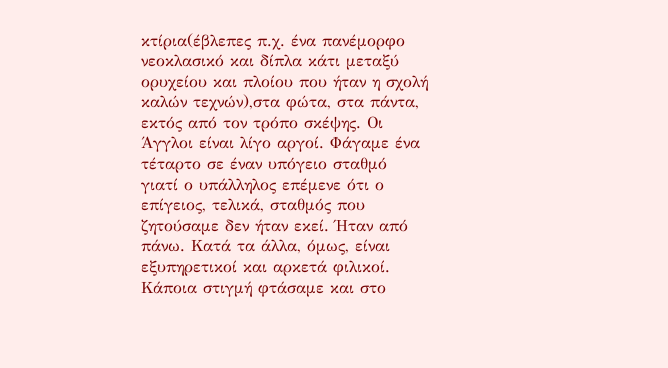κτίρια(έβλεπες π.χ. ένα πανέμορφο νεοκλασικό και δίπλα κάτι μεταξύ ορυχείου και πλοίου που ήταν η σχολή καλών τεχνών),στα φώτα, στα πάντα, εκτός από τον τρόπο σκέψης. Οι Άγγλοι είναι λίγο αργοί. Φάγαμε ένα τέταρτο σε έναν υπόγειο σταθμό γιατί ο υπάλληλος επέμενε ότι ο επίγειος, τελικά, σταθμός που ζητούσαμε δεν ήταν εκεί. Ήταν από πάνω. Κατά τα άλλα, όμως, είναι εξυπηρετικοί και αρκετά φιλικοί.
Κάποια στιγμή φτάσαμε και στο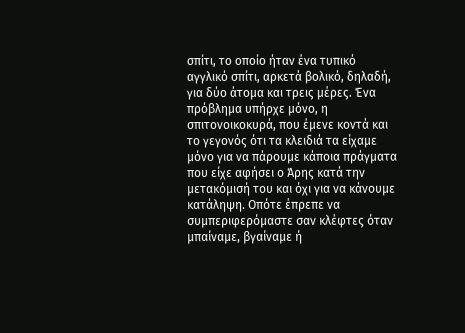σπίτι, το οποίο ήταν ένα τυπικό αγγλικό σπίτι, αρκετά βολικό, δηλαδή, για δύο άτομα και τρεις μέρες. Ένα πρόβλημα υπήρχε μόνο, η σπιτονοικοκυρά, που έμενε κοντά και το γεγονός ότι τα κλειδιά τα είχαμε μόνο για να πάρουμε κάποια πράγματα που είχε αφήσει ο Άρης κατά την μετακόμισή του και όχι για να κάνουμε κατάληψη. Οπότε έπρεπε να συμπεριφερόμαστε σαν κλέφτες όταν μπαίναμε, βγαίναμε ή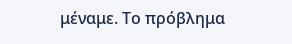μέναμε. Το πρόβλημα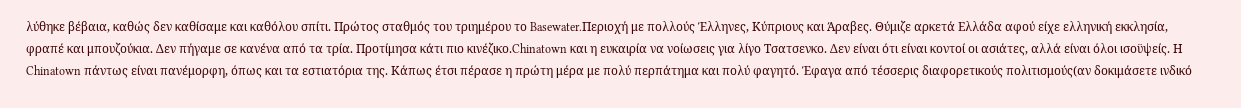λύθηκε βέβαια, καθώς δεν καθίσαμε και καθόλου σπίτι. Πρώτος σταθμός του τριημέρου το Basewater.Περιοχή με πολλούς Έλληνες, Κύπριους και Άραβες. Θύμιζε αρκετά Ελλάδα αφού είχε ελληνική εκκλησία, φραπέ και μπουζούκια. Δεν πήγαμε σε κανένα από τα τρία. Προτίμησα κάτι πιο κινέζικο.Chinatown και η ευκαιρία να νοίωσεις για λίγο Τσατσενκο. Δεν είναι ότι είναι κοντοί οι ασιάτες, αλλά είναι όλοι ισοϋψείς. Η Chinatown πάντως είναι πανέμορφη, όπως και τα εστιατόρια της. Κάπως έτσι πέρασε η πρώτη μέρα με πολύ περπάτημα και πολύ φαγητό. Έφαγα από τέσσερις διαφορετικούς πολιτισμούς(αν δοκιμάσετε ινδικό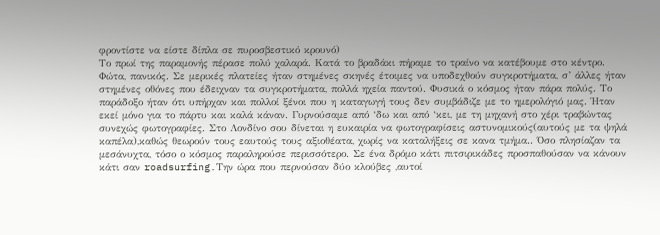φροντίστε να είστε δίπλα σε πυροσβεστικό κρουνό)
Το πρωί της παραμονής πέρασε πολύ χαλαρά. Κατά το βραδάκι πήραμε το τραίνο να κατέβουμε στο κέντρο. Φώτα, πανικός. Σε μερικές πλατείες ήταν στημένες σκηνές έτοιμες να υποδεχθούν συγκροτήματα, σ’ άλλες ήταν στημένες οθόνες που έδειχναν τα συγκροτήματα, πολλά ηχεία παντού. Φυσικά ο κόσμος ήταν πάρα πολύς. Το παράδοξο ήταν ότι υπήρχαν και πολλοί ξένοι που η καταγωγή τους δεν συμβάδιζε με το ημερολόγιό μας. Ήταν εκεί μόνο για το πάρτυ και καλά κάναν. Γυρνούσαμε από ‘δω και από ‘κει, με τη μηχανή στο χέρι τραβώντας συνεχώς φωτογραφίες. Στο Λονδίνο σου δίνεται η ευκαιρία να φωτογραφίσεις αστυνομικούς(αυτούς με τα ψηλά καπέλα),καθώς θεωρούν τους εαυτούς τους αξιοθέατα, χωρίς να καταλήξεις σε κανα τμήμα.. Όσο πλησίαζαν τα μεσάνυχτα, τόσο ο κόσμος παραληρούσε περισσότερο. Σε ένα δρόμο κάτι πιτσιρικάδες προσπαθούσαν να κάνουν κάτι σαν roadsurfing.Την ώρα που περνούσαν δύο κλούβες ,αυτοί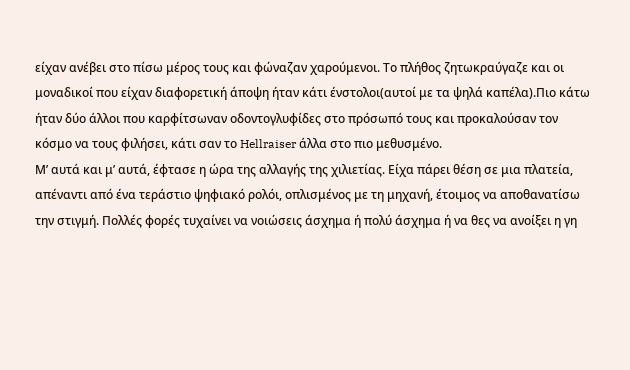είχαν ανέβει στο πίσω μέρος τους και φώναζαν χαρούμενοι. Το πλήθος ζητωκραύγαζε και οι μοναδικοί που είχαν διαφορετική άποψη ήταν κάτι ένστολοι(αυτοί με τα ψηλά καπέλα).Πιο κάτω ήταν δύο άλλοι που καρφίτσωναν οδοντογλυφίδες στο πρόσωπό τους και προκαλούσαν τον κόσμο να τους φιλήσει, κάτι σαν το Hellraiser άλλα στο πιο μεθυσμένο.
Μ’ αυτά και μ’ αυτά, έφτασε η ώρα της αλλαγής της χιλιετίας. Είχα πάρει θέση σε μια πλατεία, απέναντι από ένα τεράστιο ψηφιακό ρολόι, οπλισμένος με τη μηχανή, έτοιμος να αποθανατίσω την στιγμή. Πολλές φορές τυχαίνει να νοιώσεις άσχημα ή πολύ άσχημα ή να θες να ανοίξει η γη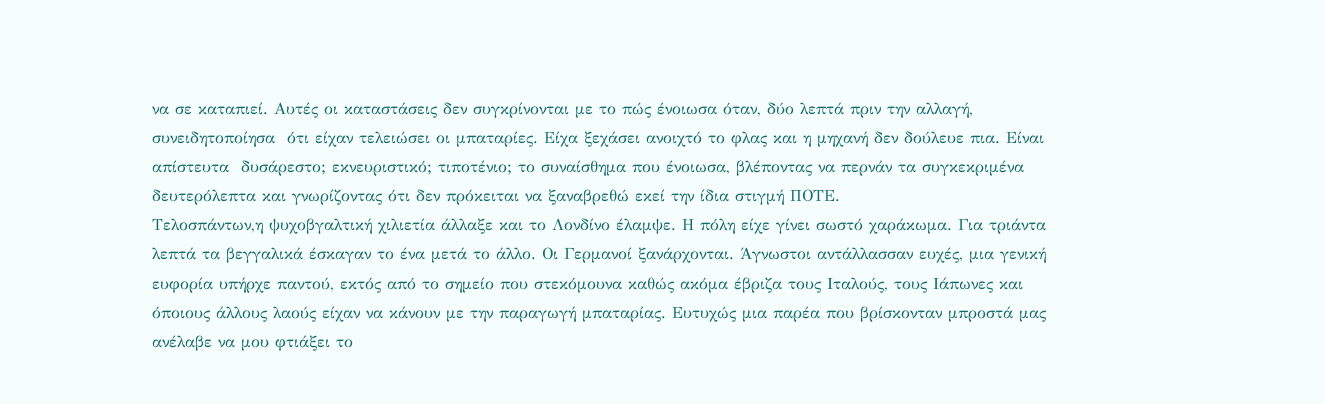να σε καταπιεί. Αυτές οι καταστάσεις δεν συγκρίνονται με το πώς ένοιωσα όταν, δύο λεπτά πριν την αλλαγή, συνειδητοποίησα  ότι είχαν τελειώσει οι μπαταρίες. Είχα ξεχάσει ανοιχτό το φλας και η μηχανή δεν δούλευε πια. Είναι απίστευτα  δυσάρεστο; εκνευριστικό; τιποτένιο; το συναίσθημα που ένοιωσα, βλέποντας να περνάν τα συγκεκριμένα δευτερόλεπτα και γνωρίζοντας ότι δεν πρόκειται να ξαναβρεθώ εκεί την ίδια στιγμή ΠΟΤΕ.
Τελοσπάντων,η ψυχοβγαλτική χιλιετία άλλαξε και το Λονδίνο έλαμψε. Η πόλη είχε γίνει σωστό χαράκωμα. Για τριάντα λεπτά τα βεγγαλικά έσκαγαν το ένα μετά το άλλο. Οι Γερμανοί ξανάρχονται. Άγνωστοι αντάλλασσαν ευχές, μια γενική ευφορία υπήρχε παντού, εκτός από το σημείο που στεκόμουνα καθώς ακόμα έβριζα τους Ιταλούς, τους Ιάπωνες και όποιους άλλους λαούς είχαν να κάνουν με την παραγωγή μπαταρίας. Ευτυχώς μια παρέα που βρίσκονταν μπροστά μας ανέλαβε να μου φτιάξει το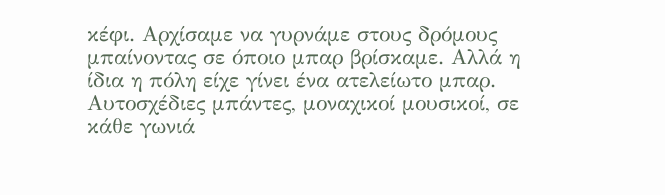κέφι. Αρχίσαμε να γυρνάμε στους δρόμους μπαίνοντας σε όποιο μπαρ βρίσκαμε. Αλλά η ίδια η πόλη είχε γίνει ένα ατελείωτο μπαρ. Αυτοσχέδιες μπάντες, μοναχικοί μουσικοί, σε κάθε γωνιά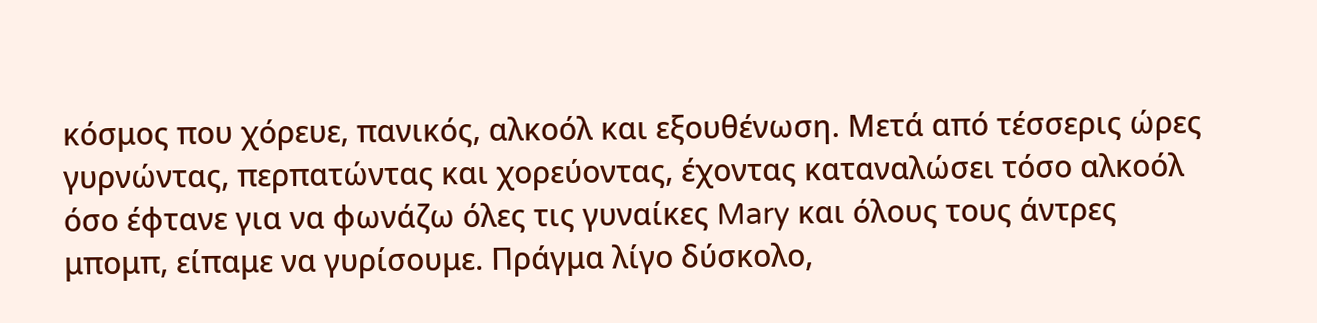κόσμος που χόρευε, πανικός, αλκοόλ και εξουθένωση. Μετά από τέσσερις ώρες γυρνώντας, περπατώντας και χορεύοντας, έχοντας καταναλώσει τόσο αλκοόλ όσο έφτανε για να φωνάζω όλες τις γυναίκες Mary και όλους τους άντρες μπομπ, είπαμε να γυρίσουμε. Πράγμα λίγο δύσκολο,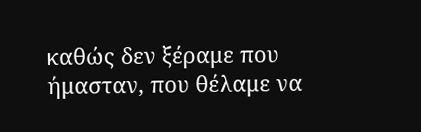καθώς δεν ξέραμε που ήμασταν, που θέλαμε να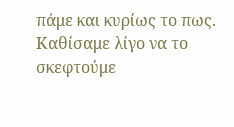πάμε και κυρίως το πως. Καθίσαμε λίγο να το σκεφτούμε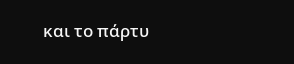και το πάρτυ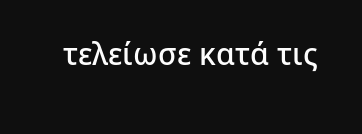τελείωσε κατά τις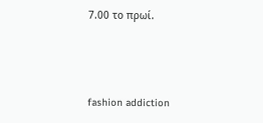7.00 το πρωί.



fashion addiction